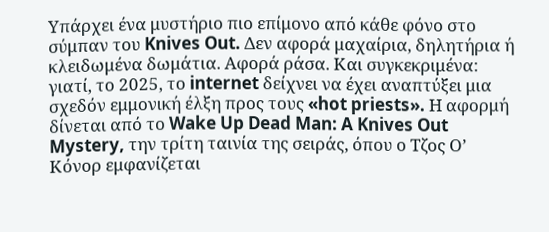Υπάρχει ένα μυστήριο πιο επίμονο από κάθε φόνο στο σύμπαν του Knives Out. Δεν αφορά μαχαίρια, δηλητήρια ή κλειδωμένα δωμάτια. Αφορά ράσα. Και συγκεκριμένα: γιατί, το 2025, το internet δείχνει να έχει αναπτύξει μια σχεδόν εμμονική έλξη προς τους «hot priests». Η αφορμή δίνεται από το Wake Up Dead Man: A Knives Out Mystery, την τρίτη ταινία της σειράς, όπου ο Τζος Ο’ Κόνορ εμφανίζεται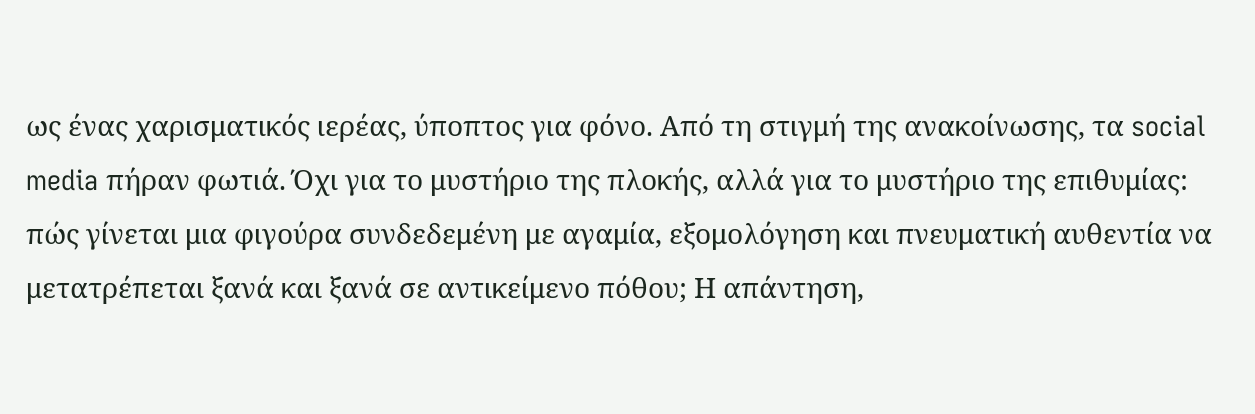ως ένας χαρισματικός ιερέας, ύποπτος για φόνο. Από τη στιγμή της ανακοίνωσης, τα social media πήραν φωτιά. Όχι για το μυστήριο της πλοκής, αλλά για το μυστήριο της επιθυμίας: πώς γίνεται μια φιγούρα συνδεδεμένη με αγαμία, εξομολόγηση και πνευματική αυθεντία να μετατρέπεται ξανά και ξανά σε αντικείμενο πόθου; Η απάντηση,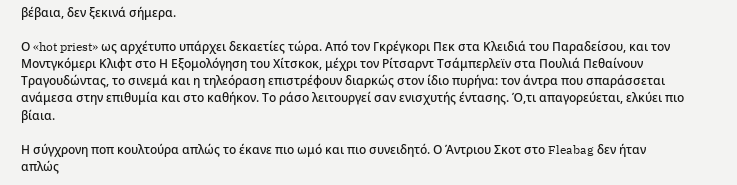βέβαια, δεν ξεκινά σήμερα.

Ο «hot priest» ως αρχέτυπο υπάρχει δεκαετίες τώρα. Από τον Γκρέγκορι Πεκ στα Κλειδιά του Παραδείσου, και τον Μοντγκόμερι Κλιφτ στο Η Εξομολόγηση του Χίτσκοκ, μέχρι τον Ρίτσαρντ Τσάμπερλεϊν στα Πουλιά Πεθαίνουν Τραγουδώντας, το σινεμά και η τηλεόραση επιστρέφουν διαρκώς στον ίδιο πυρήνα: τον άντρα που σπαράσσεται ανάμεσα στην επιθυμία και στο καθήκον. Το ράσο λειτουργεί σαν ενισχυτής έντασης. Ό,τι απαγορεύεται, ελκύει πιο βίαια.

Η σύγχρονη ποπ κουλτούρα απλώς το έκανε πιο ωμό και πιο συνειδητό. Ο Άντριου Σκοτ στο Fleabag δεν ήταν απλώς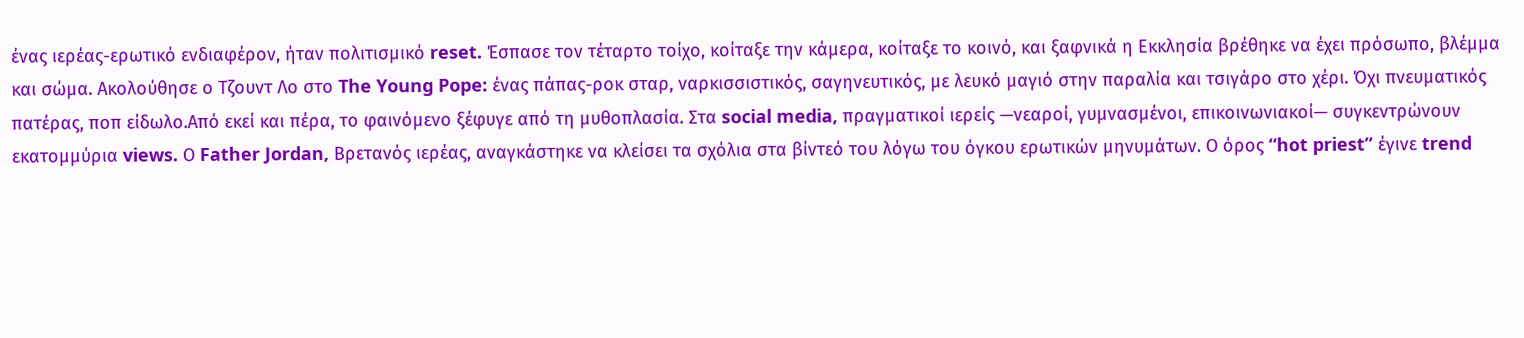ένας ιερέας-ερωτικό ενδιαφέρον, ήταν πολιτισμικό reset. Έσπασε τον τέταρτο τοίχο, κοίταξε την κάμερα, κοίταξε το κοινό, και ξαφνικά η Εκκλησία βρέθηκε να έχει πρόσωπο, βλέμμα και σώμα. Ακολούθησε ο Τζουντ Λο στο The Young Pope: ένας πάπας-ροκ σταρ, ναρκισσιστικός, σαγηνευτικός, με λευκό μαγιό στην παραλία και τσιγάρο στο χέρι. Όχι πνευματικός πατέρας, ποπ είδωλο.Από εκεί και πέρα, το φαινόμενο ξέφυγε από τη μυθοπλασία. Στα social media, πραγματικοί ιερείς —νεαροί, γυμνασμένοι, επικοινωνιακοί— συγκεντρώνουν εκατομμύρια views. Ο Father Jordan, Βρετανός ιερέας, αναγκάστηκε να κλείσει τα σχόλια στα βίντεό του λόγω του όγκου ερωτικών μηνυμάτων. Ο όρος “hot priest” έγινε trend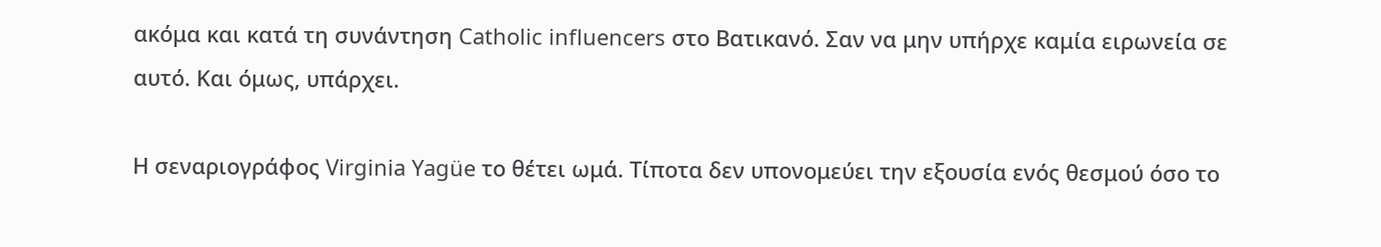ακόμα και κατά τη συνάντηση Catholic influencers στο Βατικανό. Σαν να μην υπήρχε καμία ειρωνεία σε αυτό. Και όμως, υπάρχει.

Η σεναριογράφος Virginia Yagüe το θέτει ωμά. Τίποτα δεν υπονομεύει την εξουσία ενός θεσμού όσο το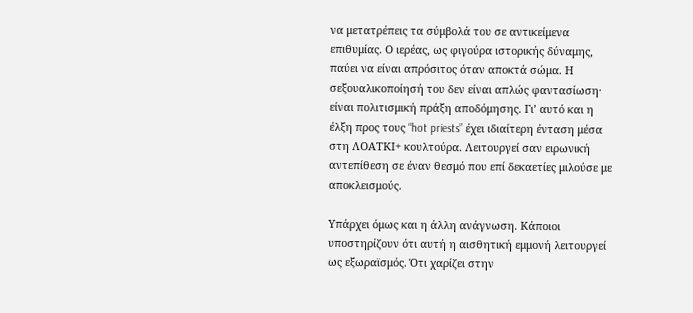να μετατρέπεις τα σύμβολά του σε αντικείμενα επιθυμίας. Ο ιερέας, ως φιγούρα ιστορικής δύναμης, παύει να είναι απρόσιτος όταν αποκτά σώμα. Η σεξουαλικοποίησή του δεν είναι απλώς φαντασίωση· είναι πολιτισμική πράξη αποδόμησης. Γι’ αυτό και η έλξη προς τους “hot priests” έχει ιδιαίτερη ένταση μέσα στη ΛΟΑΤΚΙ+ κουλτούρα. Λειτουργεί σαν ειρωνική αντεπίθεση σε έναν θεσμό που επί δεκαετίες μιλούσε με αποκλεισμούς.

Υπάρχει όμως και η άλλη ανάγνωση. Κάποιοι υποστηρίζουν ότι αυτή η αισθητική εμμονή λειτουργεί ως εξωραϊσμός. Ότι χαρίζει στην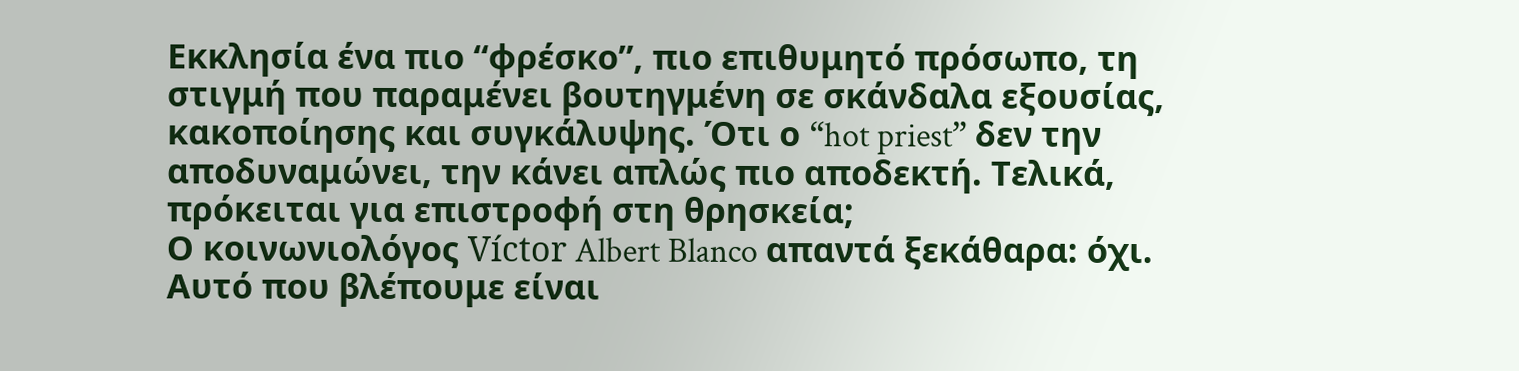Εκκλησία ένα πιο “φρέσκο”, πιο επιθυμητό πρόσωπο, τη στιγμή που παραμένει βουτηγμένη σε σκάνδαλα εξουσίας, κακοποίησης και συγκάλυψης. Ότι ο “hot priest” δεν την αποδυναμώνει, την κάνει απλώς πιο αποδεκτή. Τελικά, πρόκειται για επιστροφή στη θρησκεία;
Ο κοινωνιολόγος Víctor Albert Blanco απαντά ξεκάθαρα: όχι. Αυτό που βλέπουμε είναι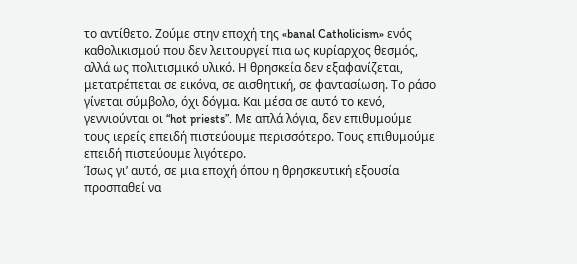το αντίθετο. Ζούμε στην εποχή της «banal Catholicism» ενός καθολικισμού που δεν λειτουργεί πια ως κυρίαρχος θεσμός, αλλά ως πολιτισμικό υλικό. Η θρησκεία δεν εξαφανίζεται, μετατρέπεται σε εικόνα, σε αισθητική, σε φαντασίωση. Το ράσο γίνεται σύμβολο, όχι δόγμα. Και μέσα σε αυτό το κενό, γεννιούνται οι “hot priests”. Με απλά λόγια, δεν επιθυμούμε τους ιερείς επειδή πιστεύουμε περισσότερο. Τους επιθυμούμε επειδή πιστεύουμε λιγότερο.
Ίσως γι’ αυτό, σε μια εποχή όπου η θρησκευτική εξουσία προσπαθεί να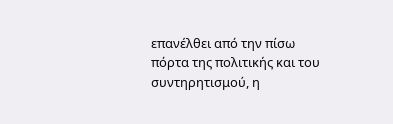επανέλθει από την πίσω πόρτα της πολιτικής και του συντηρητισμού, η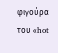φιγούρα του «hot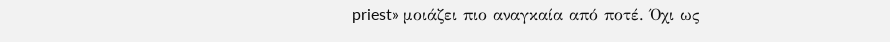priest» μοιάζει πιο αναγκαία από ποτέ. Όχι ως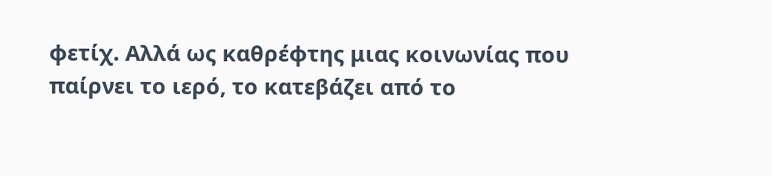φετίχ. Αλλά ως καθρέφτης μιας κοινωνίας που παίρνει το ιερό, το κατεβάζει από το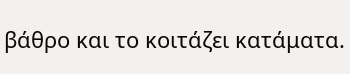βάθρο και το κοιτάζει κατάματα.